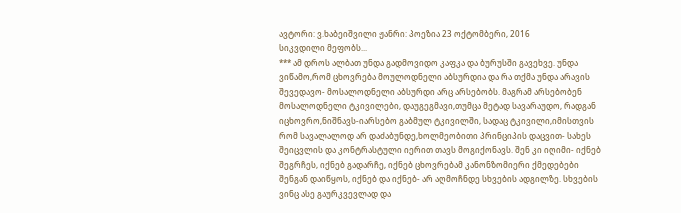ავტორი: ვ.ხაბეიშვილი ჟანრი: პოეზია 23 ოქტომბერი, 2016
სიკვდილი მეფობს...
*** ამ დროს ალბათ უნდა გადმოვიდო კაფკა და ბურუსში გავეხვე. უნდა ვიწამო,რომ ცხოვრება მოულოდნელი აბსურდია და რა თქმა უნდა არავის შევედავო- მოსალოდნელი აბსურდი არც არსებობს. მაგრამ არსებობენ მოსალოდნელი ტკივილები, დაუგეგმავი,თუმცა მეტად სავარაუდო, რადგან იცხოვრო,ნიშნავს-იარსებო გაბმულ ტკივილში, სადაც ტკივილი,იმისთვის რომ სავალალოდ არ დაძაბუნდე,ხოლმეობითი პრინციპის დაცვით- სახეს შეიცვლის და კონტრასტული იერით თავს მოგიქონავს. შენ კი იღიმი- იქნებ შეგრჩეს, იქნებ გადარჩე, იქნებ ცხოვრებამ კანონზომიერი ქმედებები შენგან დაიწყოს, იქნებ და იქნებ- არ აღმოჩნდე სხვების ადგილზე. სხვების ვინც ასე გაურკვევლად და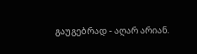გაუგებრად - აღარ არიან.